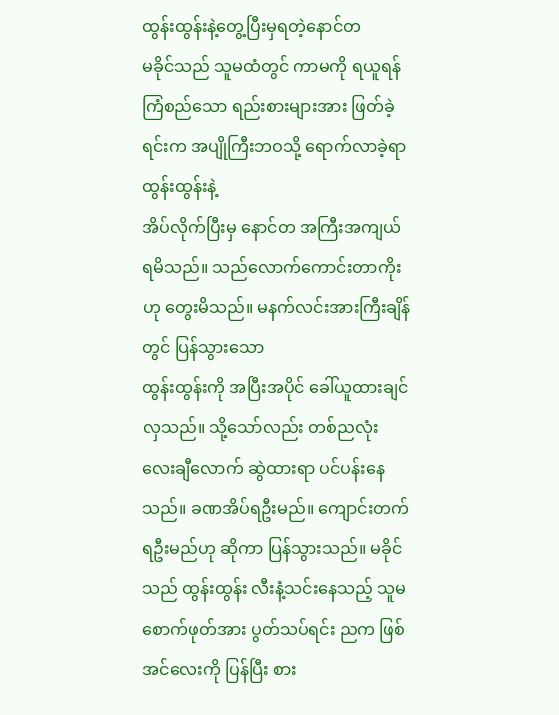ထွန်းထွန်းနဲ့တွေ့ပြီးမှရတဲ့နောင်တ
မခိုင်သည် သူမထံတွင် ကာမကို ရယူရန်ကြံစည်သော ရည်းစားများအား ဖြတ်ခဲ့ရင်းက အပျိုကြီးဘဝသို့ ရောက်လာခဲ့ရာ ထွန်းထွန်းနဲ့
အိပ်လိုက်ပြီးမှ နောင်တ အကြီးအကျယ် ရမိသည်။ သည်လောက်ကောင်းတာကိုးဟု တွေးမိသည်။ မနက်လင်းအားကြီးချိန်တွင် ပြန်သွားသော
ထွန်းထွန်းကို အပြီးအပိုင် ခေါ်ယူထားချင်လှသည်။ သို့သော်လည်း တစ်ညလုံး လေးချီလောက် ဆွဲထားရာ ပင်ပန်းနေသည်။ ခဏအိပ်ရဦးမည်။ ကျောင်းတက်ရဦးမည်ဟု ဆိုကာ ပြန်သွားသည်။ မခိုင်သည် ထွန်းထွန်း လီးနံ့သင်းနေသည့် သူမစောက်ဖုတ်အား ပွတ်သပ်ရင်း ညက ဖြစ်အင်လေးကို ပြန်ပြီး စား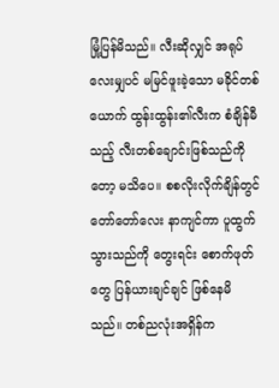မြုံ့ပြန်မိသည်။ လီးဆိုလျှင် အရုပ်လေးမျှပင် မမြင်ဖူးခဲ့သော မခိုင်တစ်ယောက် ထွန်းထွန်း၏လီးက စံချိန်မီသည့် လီးတစ်ချောင်းဖြစ်သည်ကိုတော့ မသိပေ။ စစလိုးလိုက်ချိန်တွင် တော်တော်လေး နာကျင်ကာ ပူထွက်သွားသည်ကို တွေးရင်း စောက်ဖုတ်တွေ ပြန်ယားချင်ချင် ဖြစ်နေမိသည်။ တစ်ညလုံးအရှိန်က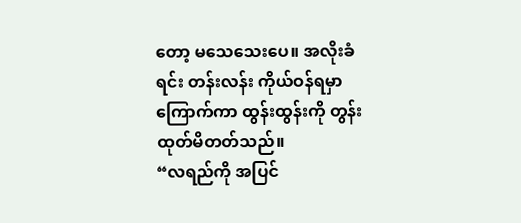တော့ မသေသေးပေ။ အလိုးခံရင်း တန်းလန်း ကိုယ်ဝန်ရမှာ ကြောက်ကာ ထွန်းထွန်းကို တွန်းထုတ်မိတတ်သည်။
“လရည်ကို အပြင်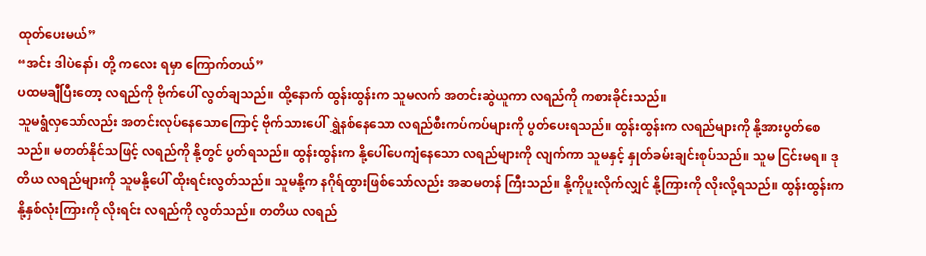ထုတ်ပေးမယ်”
“အင်း ဒါပဲနော်၊ တို့ ကလေး ရမှာ ကြောက်တယ်”
ပထမချီပြီးတော့ လရည်ကို ဗိုက်ပေါ် လွတ်ချသည်။ ထို့နောက် ထွန်းထွန်းက သူမလက် အတင်းဆွဲယူကာ လရည်ကို ကစားခိုင်းသည်။
သူမရွံလှသော်လည်း အတင်းလုပ်နေသောကြောင့် ဗိုက်သားပေါ် ရွှဲနစ်နေသော လရည်စီးကပ်ကပ်များကို ပွတ်ပေးရသည်။ ထွန်းထွန်းက လရည်များကို နို့အားပွတ်စေသည်။ မတတ်နိုင်သဖြင့် လရည်ကို နို့တွင် ပွတ်ရသည်။ ထွန်းထွန်းက နို့ပေါ်ပေကျံနေသော လရည်များကို လျက်ကာ သူမနှင့် နှုတ်ခမ်းချင်းစုပ်သည်။ သူမ ငြင်းမရ။ ဒုတိယ လရည်များကို သူမနို့ပေါ် ထိုးရင်းလွတ်သည်။ သူမနို့က နဂိုရ်ထွားဖြစ်သော်လည်း အဆမတန် ကြီးသည်။ နို့ကိုပူးလိုက်လျှင် နို့ကြားကို လိုးလို့ရသည်။ ထွန်းထွန်းက နို့နှစ်လုံးကြားကို လိုးရင်း လရည်ကို လွတ်သည်။ တတိယ လရည်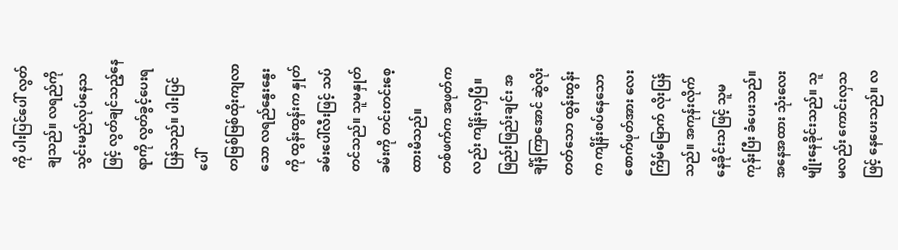ကို ပါးပြင်ပေါ် လွတ်ချသည်။ လရည်ကို သွင်းမည်လုပ်နေသဖြင့် လွတ်ချင်သည့်နေရာကို လွတ်ခွင့်ပေးရပြန်သည်။ ပါးပြင်ပေါ်
တဗြစ်ဗြစ်ထိုးကျလာသော လရည်နွေးနွေးကို ထွန်းထွန်းက နှုတ်ခမ်းပေါ်လီးဖြင့် သပ်တင်သည်။ သူမနှုတ်ခမ်းကို တင်းတင်းစေ့ထားမိသည်။
တစ်ဖက်က အဖုတ်ကလည်း ကျိန်းလှပြီ။ ဖြည်းဖြည်းချင်း အချိန်ကြာအောင် ဆွဲလိုးတတ်သော ထွန်းထွန်းက ကျိန်းစပ်နေသော စောက်ဖုတ်အား လေးကြိမ်မြောက် လိုးပြန်သည်။ အကုန်းလိုက် နေခိုင်းသဖြင့် သူမကုန်းပြီး ခံပေးသည်။ အနေအထား သုံးလေးမျိုးနေခိုင်းသည်။ သူမလည်း ကောင်းလှသဖြင့် နေပေးသည်။ လ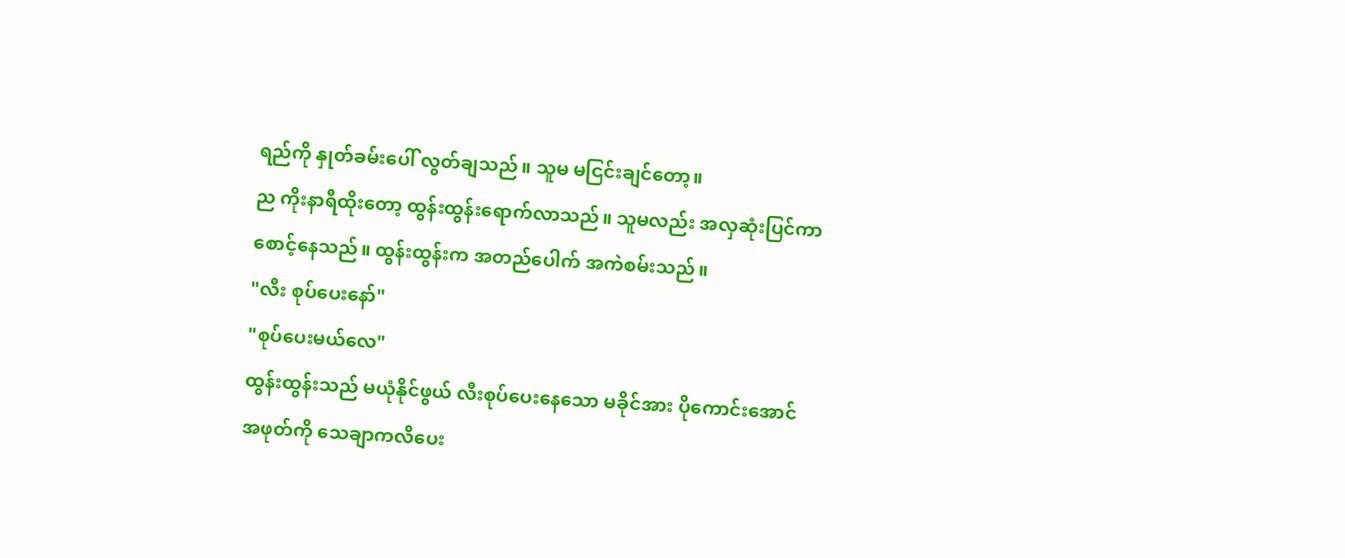ရည်ကို နှုတ်ခမ်းပေါ် လွတ်ချသည်။ သူမ မငြင်းချင်တော့။
ည ကိုးနာရီထိုးတော့ ထွန်းထွန်းရောက်လာသည်။ သူမလည်း အလှဆုံးပြင်ကာ စောင့်နေသည်။ ထွန်းထွန်းက အတည်ပေါက် အကဲစမ်းသည်။
"လီး စုပ်ပေးနော်"
"စုပ်ပေးမယ်လေ"
ထွန်းထွန်းသည် မယုံနိုင်ဖွယ် လီးစုပ်ပေးနေသော မခိုင်အား ပိုကောင်းအောင် အဖုတ်ကို သေချာကလိပေး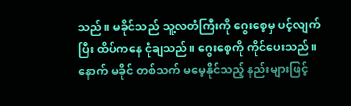သည်။ မခိုင်သည် သူ့လတံကြီးကို ဂွေးစေ့မှ ပင့်လျက်ပြီး ထိပ်ကနေ ငုံချသည်။ ဂွေးစေ့ကို ကိုင်ပေးသည်။ နောက် မခိုင် တစ်သက် မမေ့နိုင်သည့် နည်းများဖြင့်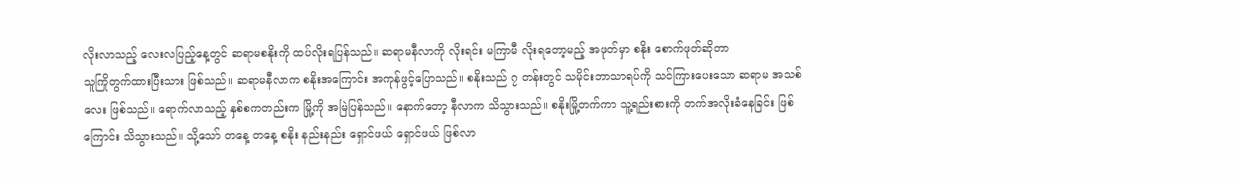လိုးလာသည့် လေးလပြည့်နေ့တွင် ဆရာမစနိုးကို ထပ်လိုးရပြန်သည်။ ဆရာမနီလာကို လိုးရင်း မကြာမီ လိုးရတော့မည့် အဖုတ်မှာ စနိုး စောက်ဖုတ်ဆိုတာ
သူကြိုတွက်ထားပြီးသား ဖြစ်သည်။ ဆရာမနီလာက စနိုးအကြောင်း အကုန်ဖွင့်ပြောသည်။ စနိုးသည် ၇ တန်းတွင် သမိုင်းဘာသာရပ်ကို သင်ကြားပေးသော ဆရာမ အသစ်လေး ဖြစ်သည်။ ရောက်လာသည့် နှစ်စကတည်းက မြို့ကို အမြဲပြန်သည်။ နောက်တော့ နီလာက သိသွားသည်။ စနိုးမြို့တက်ကာ သူ့ရည်းစားကို တက်အလိုးခံနေခြင်း ဖြစ်ကြောင်း သိသွားသည်။ သို့သော် တနေ့ တနေ့ စနိုး နည်းနည်း ရှောင်ဖယ် ရှောင်ဖယ် ဖြစ်လာ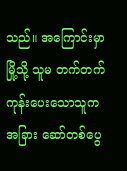သည်။ အကြောင်းမှာ မြို့သို့ သူမ တက်တက်ကုန်းပေးသောသူက အခြား ဆော်တစ်ပွေ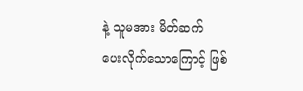နဲ့ သူမအား မိတ်ဆက်
ပေးလိုက်သောကြောင့် ဖြစ်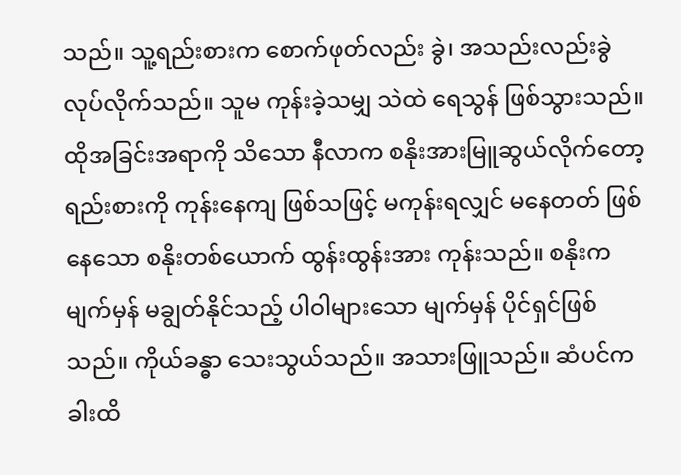သည်။ သူ့ရည်းစားက စောက်ဖုတ်လည်း ခွဲ၊ အသည်းလည်းခွဲ လုပ်လိုက်သည်။ သူမ ကုန်းခဲ့သမျှ သဲထဲ ရေသွန် ဖြစ်သွားသည်။ ထိုအခြင်းအရာကို သိသော နီလာက စနိုးအားမြူဆွယ်လိုက်တော့ ရည်းစားကို ကုန်းနေကျ ဖြစ်သဖြင့် မကုန်းရလျှင် မနေတတ် ဖြစ်နေသော စနိုးတစ်ယောက် ထွန်းထွန်းအား ကုန်းသည်။ စနိုးက မျက်မှန် မချွတ်နိုင်သည့် ပါဝါများသော မျက်မှန် ပိုင်ရှင်ဖြစ်သည်။ ကိုယ်ခန္ဓာ သေးသွယ်သည်။ အသားဖြူသည်။ ဆံပင်က ခါးထိ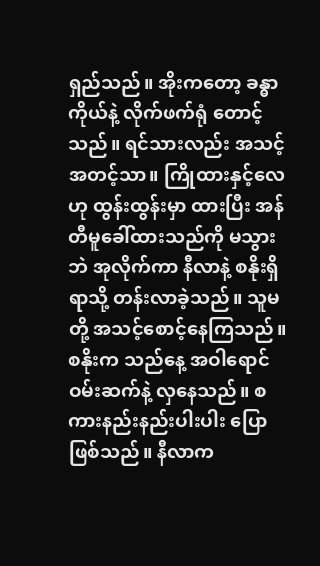ရှည်သည်။ အိုးကတော့ ခန္ဓာကိုယ်နဲ့ လိုက်ဖက်ရုံ တောင့်သည်။ ရင်သားလည်း အသင့်အတင့်သာ။ ကြိုထားနှင့်လေ ဟု ထွန်းထွန်းမှာ ထားပြီး အန်တီမူခေါ်ထားသည်ကို မသွားဘဲ အုလိုက်ကာ နီလာနဲ့ စနိုးရှိရာသို့ တန်းလာခဲ့သည်။ သူမတို့ အသင့်စောင့်နေကြသည်။ စနိုးက သည်နေ့ အဝါရောင် ဝမ်းဆက်နဲ့ လှနေသည်။ စကားနည်းနည်းပါးပါး ပြောဖြစ်သည်။ နီလာက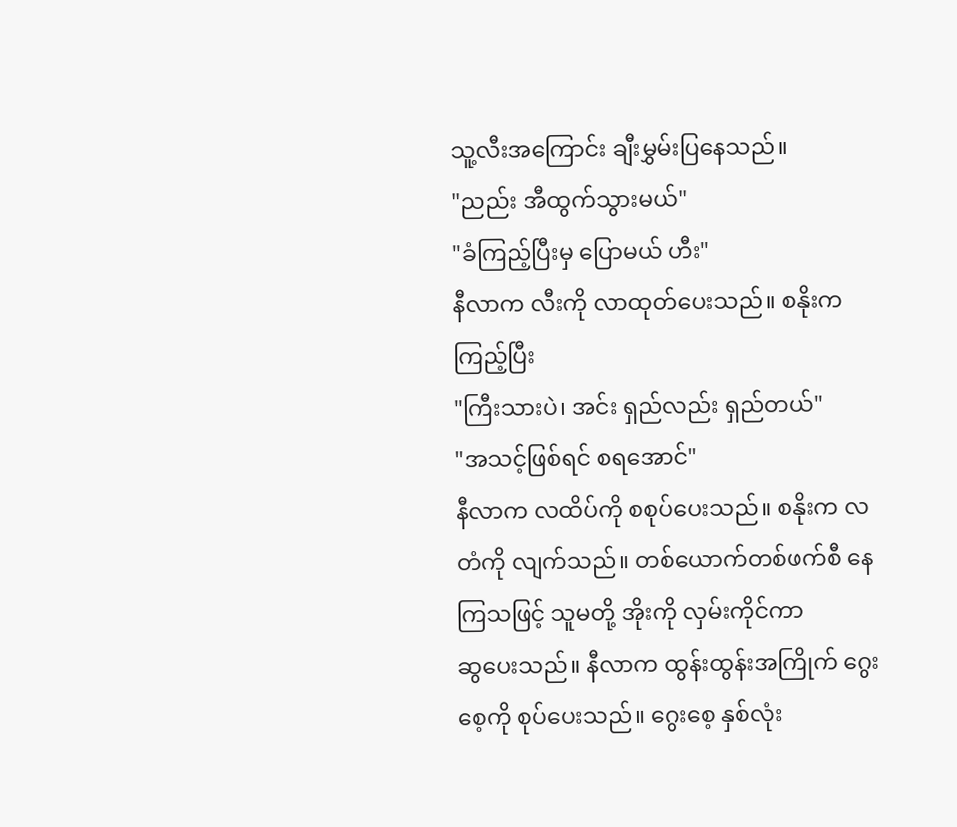သူ့လီးအကြောင်း ချီးမွှမ်းပြနေသည်။
"ညည်း အီထွက်သွားမယ်"
"ခံကြည့်ပြီးမှ ပြောမယ် ဟီး"
နီလာက လီးကို လာထုတ်ပေးသည်။ စနိုးက ကြည့်ပြီး
"ကြီးသားပဲ၊ အင်း ရှည်လည်း ရှည်တယ်"
"အသင့်ဖြစ်ရင် စရအောင်"
နီလာက လထိပ်ကို စစုပ်ပေးသည်။ စနိုးက လတံကို လျက်သည်။ တစ်ယောက်တစ်ဖက်စီ နေကြသဖြင့် သူမတို့ အိုးကို လှမ်းကိုင်ကာ
ဆွပေးသည်။ နီလာက ထွန်းထွန်းအကြိုက် ဂွေးစေ့ကို စုပ်ပေးသည်။ ဂွေးစေ့ နှစ်လုံး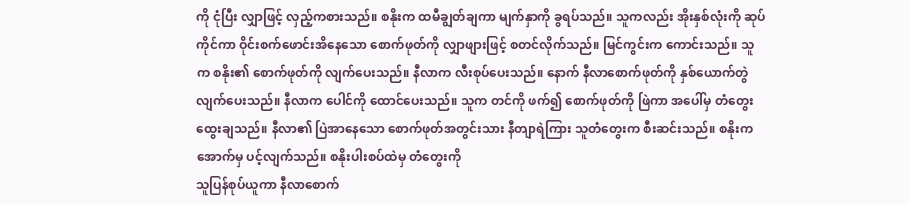ကို ငုံပြီး လျှာဖြင့် လှည့်ကစားသည်။ စနိုးက ထမီချွတ်ချကာ မျက်နှာကို ခွရပ်သည်။ သူကလည်း အိုးနှစ်လုံးကို ဆုပ်ကိုင်ကာ ဝိုင်းစက်ဖောင်းအိနေသော စောက်ဖုတ်ကို လျှာဖျားဖြင့် စတင်လိုက်သည်။ မြင်ကွင်းက ကောင်းသည်။ သူက စနိုး၏ စောက်ဖုတ်ကို လျက်ပေးသည်။ နီလာက လီးစုပ်ပေးသည်။ နောက် နီလာစောက်ဖုတ်ကို နှစ်ယောက်တွဲ လျက်ပေးသည်။ နီလာက ပေါင်ကို ထောင်ပေးသည်။ သူက တင်ကို ဖက်၍ စောက်ဖုတ်ကို ဖြဲကာ အပေါ်မှ တံတွေးထွေးချသည်။ နီလာ၏ ပြဲအာနေသော စောက်ဖုတ်အတွင်းသား နီတျာရဲကြား သူတံတွေးက စီးဆင်းသည်။ စနိုးက အောက်မှ ပင့်လျက်သည်။ စနိုးပါးစပ်ထဲမှ တံတွေးကို
သူပြန်စုပ်ယူကာ နီလာစောက်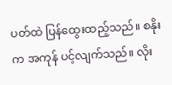ပတ်ထဲ ပြန်ထွေးထည့်သည်။ စနိုးက အကုန် ပင့်လျက်သည်။ လိုး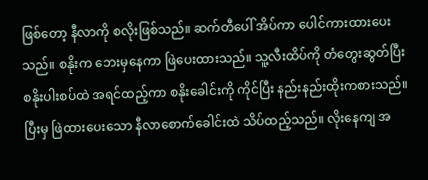ဖြစ်တော့ နီလာကို စလိုးဖြစ်သည်။ ဆက်တီပေါ် အိပ်ကာ ပေါင်ကားထားပေးသည်။ စနိုးက ဘေးမှနေကာ ဖြဲပေးထားသည်။ သူ့လီးထိပ်ကို တံတွေးဆွတ်ပြီး စနိုးပါးစပ်ထဲ အရင်ထည့်ကာ စနိုးခေါင်းကို ကိုင်ပြီး နည်းနည်းထိုးကစားသည်။ ပြီးမှ ဖြဲထားပေးသော နီလာစောက်ခေါင်းထဲ သိပ်ထည့်သည်။ လိုးနေကျ အ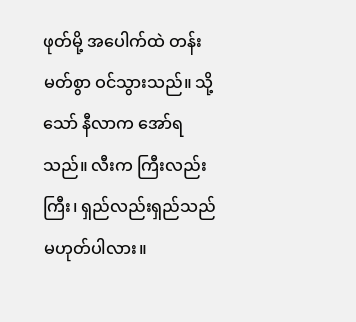ဖုတ်မို့ အပေါက်ထဲ တန်းမတ်စွာ ဝင်သွားသည်။ သို့သော် နီလာက အော်ရသည်။ လီးက ကြီးလည်းကြီး၊ ရှည်လည်းရှည်သည် မဟုတ်ပါလား။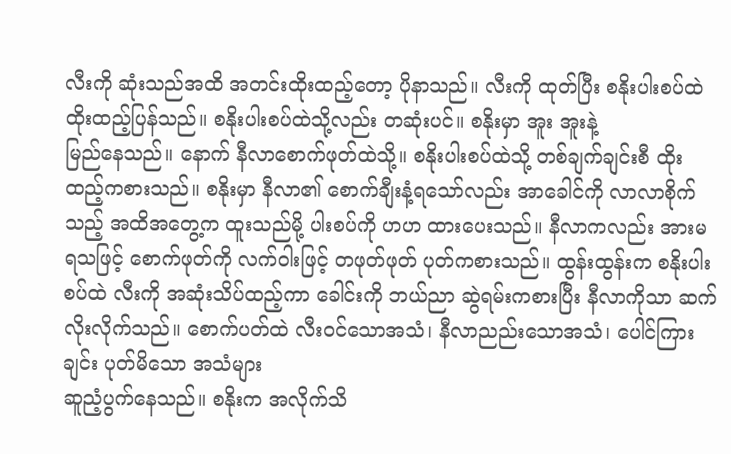လီးကို ဆုံးသည်အထိ အတင်းထိုးထည့်တော့ ပိုနာသည်။ လီးကို ထုတ်ပြီး စနိုးပါးစပ်ထဲ ထိုးထည့်ပြန်သည်။ စနိုးပါးစပ်ထဲသို့လည်း တဆုံးပင်။ စနိုးမှာ အူး အူးနဲ့
မြည်နေသည်။ နောက် နီလာစောက်ဖုတ်ထဲသို့။ စနိုးပါးစပ်ထဲသို့ တစ်ချက်ချင်းစီ ထိုးထည့်ကစားသည်။ စနိုးမှာ နီလာ၏ စောက်ချီးနံ့ရသော်လည်း အာခေါင်ကို လာလာစိုက်သည့် အထိအတွေ့က ထူးသည်မို့ ပါးစပ်ကို ဟဟ ထားပေးသည်။ နီလာကလည်း အားမရသဖြင့် စောက်ဖုတ်ကို လက်ဝါးဖြင့် တဖုတ်ဖုတ် ပုတ်ကစားသည်။ ထွန်းထွန်းက စနိုးပါးစပ်ထဲ လီးကို အဆုံးသိပ်ထည့်ကာ ခေါင်းကို ဘယ်ညာ ဆွဲရမ်းကစားပြီး နီလာကိုသာ ဆက်လိုးလိုက်သည်။ စောက်ပတ်ထဲ လီးဝင်သောအသံ၊ နီလာညည်းသောအသံ၊ ပေါင်ကြားချင်း ပုတ်မိသော အသံများ
ဆူညံ့ပွက်နေသည်။ စနိုးက အလိုက်သိ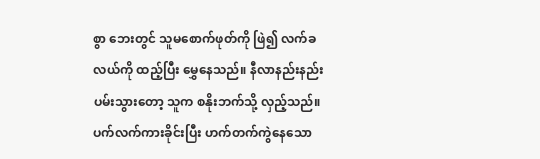စွာ ဘေးတွင် သူမစောက်ဖုတ်ကို ဖြဲ၍ လက်ခလယ်ကို ထည့်ပြီး မွှေနေသည်။ နီလာနည်းနည်း ပမ်းသွားတော့ သူက စနိုးဘက်သို့ လှည့်သည်။ ပက်လက်ကားခိုင်းပြီး ဟက်တက်ကွဲနေသော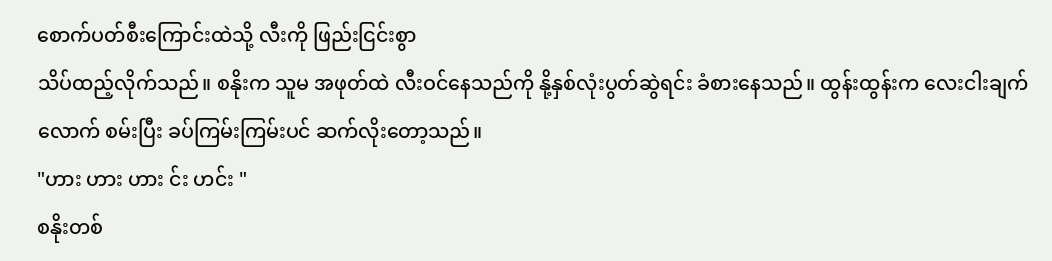စောက်ပတ်စီးကြောင်းထဲသို့ လီးကို ဖြည်းငြင်းစွာ
သိပ်ထည့်လိုက်သည်။ စနိုးက သူမ အဖုတ်ထဲ လီးဝင်နေသည်ကို နို့နှစ်လုံးပွတ်ဆွဲရင်း ခံစားနေသည်။ ထွန်းထွန်းက လေးငါးချက်လောက် စမ်းပြီး ခပ်ကြမ်းကြမ်းပင် ဆက်လိုးတော့သည်။
"ဟား ဟား ဟား င်း ဟင်း "
စနိုးတစ်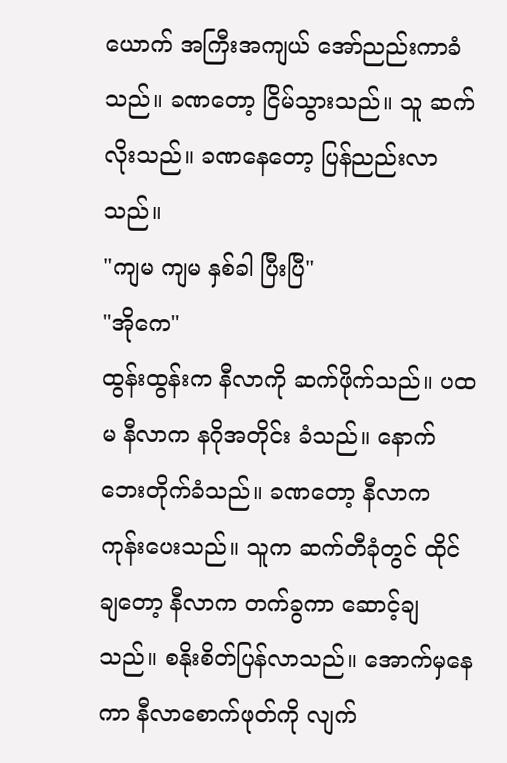ယောက် အကြီးအကျယ် အော်ညည်းကာခံသည်။ ခဏတော့ ငြိမ်သွားသည်။ သူ ဆက်လိုးသည်။ ခဏနေတော့ ပြန်ညည်းလာသည်။
"ကျမ ကျမ နှစ်ခါ ပြီးပြီ"
"အိုကေ"
ထွန်းထွန်းက နီလာကို ဆက်ဖိုက်သည်။ ပထမ နီလာက နဂိုအတိုင်း ခံသည်။ နောက် ဘေးတိုက်ခံသည်။ ခဏတော့ နီလာက ကုန်းပေးသည်။ သူက ဆက်တီခုံတွင် ထိုင်ချတော့ နီလာက တက်ခွကာ ဆောင့်ချသည်။ စနိုးစိတ်ပြန်လာသည်။ အောက်မှနေကာ နီလာစောက်ဖုတ်ကို လျက်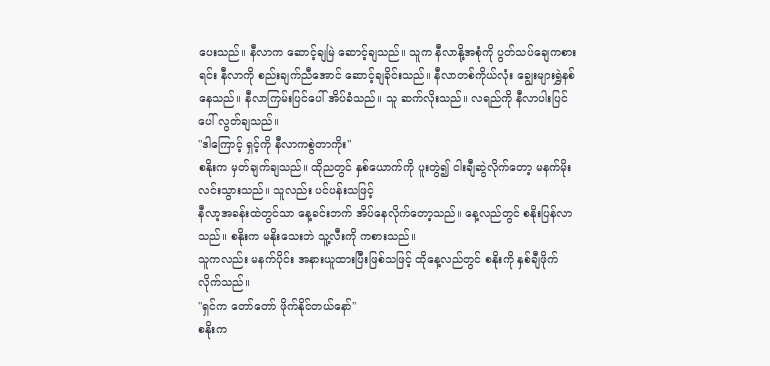ပေးသည်။ နီလာက ဆောင့်ချမြဲ ဆောင့်ချသည်။ သူက နီလာနို့အစုံကို ပွတ်သပ်ချေကစားရင်း နီလာကို စည်းချက်ညီအောင် ဆောင့်ချခိုင်းသည်။ နီလာတစ်ကိုယ်လုံး ချွေးများရွှဲနစ်နေသည်။ နီလာကြမ်းပြင်ပေါ် အိပ်ခံသည်။ သူ ဆက်လိုးသည်။ လရည်ကို နီလာပါးပြင်ပေါ် လွတ်ချသည်။
"ဒါကြောင့် ရှင့်ကို နီလာကစွဲတာကိုး"
စနိုးက မှတ်ချက်ချသည်။ ထိုညတွင် နှစ်ယောက်ကို ပူးတွဲ၍ ငါးချီဆွဲလိုက်တော့ မနက်မိုးလင်းသွားသည်။ သူလည်း ပင်ပန်းသဖြင့်
နီလာ့အခန်းထဲတွင်သာ နေ့ခင်းဘက် အိပ်နေလိုက်တော့သည်။ နေ့လည်တွင် စနိုးပြန်လာသည်။ စနိုးက မနိုးသေးဘဲ သူ့လီးကို ကစားသည်။
သူကလည်း မနက်ပိုင်း အနားယူထားပြီးဖြစ်သဖြင့် ထိုနေ့လည်တွင် စနိုးကို နှစ်ချီဖိုက်လိုက်သည်။
"ရှင်က တော်တော် ဖိုက်နိုင်တယ်နော်"
စနိုးက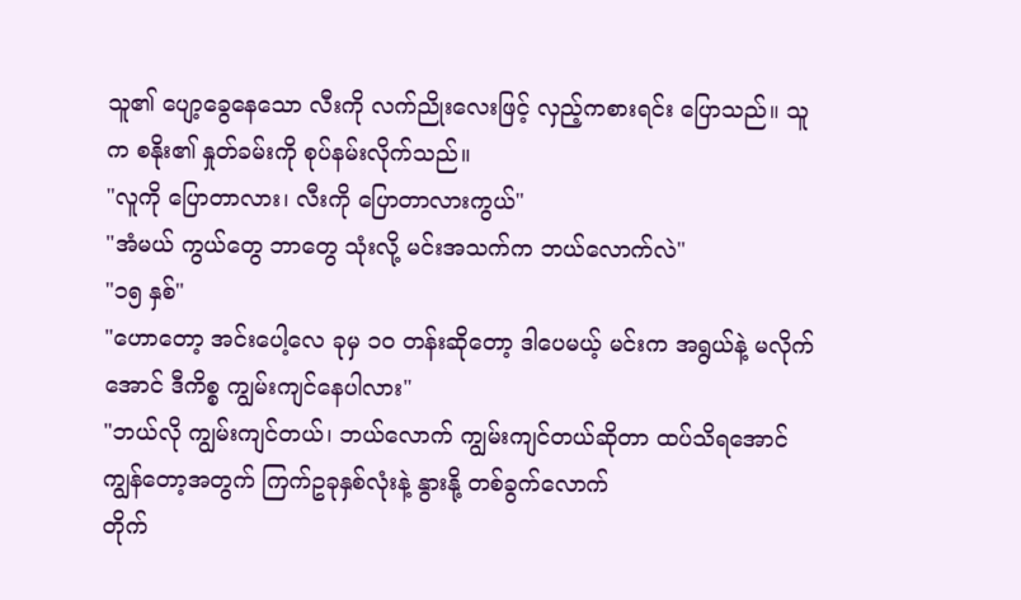သူ၏ ပျော့ခွေနေသော လီးကို လက်ညိုးလေးဖြင့် လှည့်ကစားရင်း ပြောသည်။ သူက စနိုး၏ နှုတ်ခမ်းကို စုပ်နမ်းလိုက်သည်။
"လူကို ပြောတာလား၊ လီးကို ပြောတာလားကွယ်"
"အံမယ် ကွယ်တွေ ဘာတွေ သုံးလို့ မင်းအသက်က ဘယ်လောက်လဲ"
"၁၅ နှစ်"
"ဟောတော့ အင်းပေါ့လေ ခုမှ ၁၀ တန်းဆိုတော့ ဒါပေမယ့် မင်းက အရွယ်နဲ့ မလိုက်အောင် ဒီကိစ္စ ကျွမ်းကျင်နေပါလား"
"ဘယ်လို ကျွမ်းကျင်တယ်၊ ဘယ်လောက် ကျွမ်းကျင်တယ်ဆိုတာ ထပ်သိရအောင် ကျွန်တော့အတွက် ကြက်ဥခုနှစ်လုံးနဲ့ နွားနို့ တစ်ခွက်လောက်
တိုက်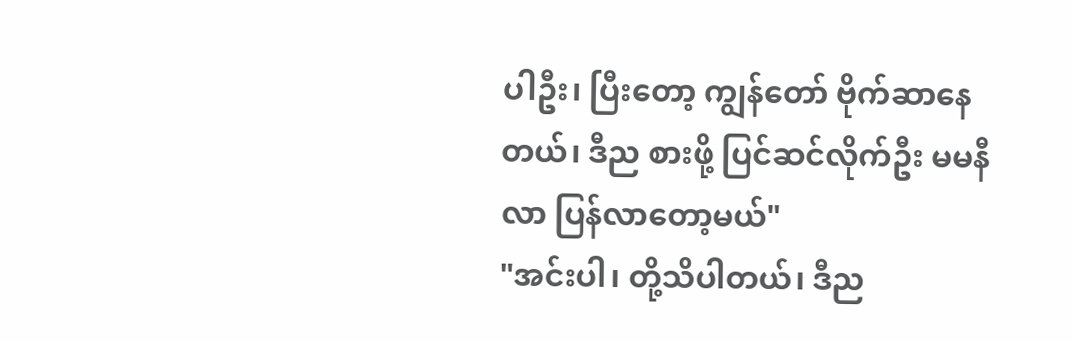ပါဦး၊ ပြီးတော့ ကျွန်တော် ဗိုက်ဆာနေတယ်၊ ဒီည စားဖို့ ပြင်ဆင်လိုက်ဦး မမနီလာ ပြန်လာတော့မယ်"
"အင်းပါ၊ တို့သိပါတယ်၊ ဒီည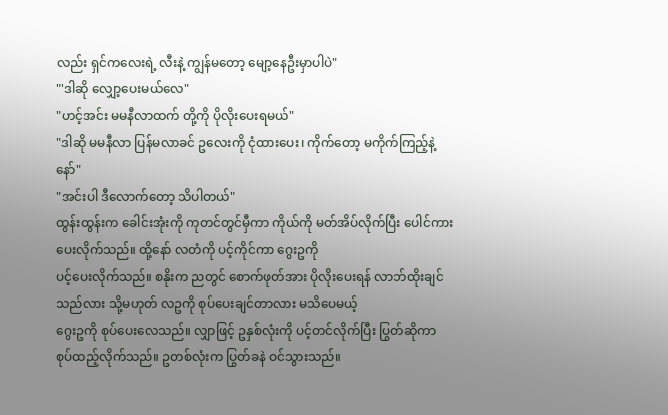လည်း ရှင်ကလေးရဲ့ လီးနဲ့ ကျွန်မတော့ မျော့နေဦးမှာပါပဲ"
"'ဒါဆို လျှော့ပေးမယ်လေ"
"ဟင့်အင်း မမနီလာထက် တို့ကို ပိုလိုးပေးရမယ်"
"ဒါဆို မမနီလာ ပြန်မလာခင် ဥလေးကို ငုံထားပေး၊ ကိုက်တော့ မကိုက်ကြည့်နဲ့နော်"
"အင်းပါ ဒီလောက်တော့ သိပါတယ်"
ထွန်းထွန်းက ခေါင်းအုံးကို ကုတင်တွင်မှီကာ ကိုယ်ကို မတ်အိပ်လိုက်ပြီး ပေါင်ကားပေးလိုက်သည်။ ထို့နော် လတံကို ပင့်ကိုင်ကာ ဂွေးဥကို
ပင့်ပေးလိုက်သည်။ စနိုးက ညတွင် စောက်ဖုတ်အား ပိုလိုးပေးရန် လာဘ်ထိုးချင်သည်လား သို့မဟုတ် လဥကို စုပ်ပေးချင်တာလား မသိပေမယ့်
ဂွေးဥကို စုပ်ပေးလေသည်။ လျှာဖြင့် ဥနှစ်လုံးကို ပင့်တင်လိုက်ပြီး ပြွတ်ဆိုကာ စုပ်ထည့်လိုက်သည်။ ဥတစ်လုံးက ပြွတ်ခနဲ ဝင်သွားသည်။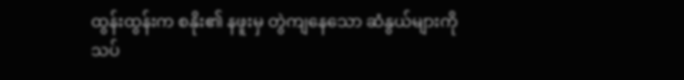ထွန်းထွန်းက စနိုး၏ နဖူးမှ တွဲကျနေသော ဆံနွယ်များကို သပ်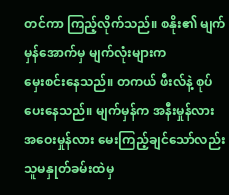တင်ကာ ကြည့်လိုက်သည်။ စနိုး၏ မျက်မှန်အောက်မှ မျက်လုံးများက
မှေးစင်းနေသည်။ တကယ် ဖီးလ်နဲ့ စုပ်ပေးနေသည်။ မျက်မှန်က အနီးမှုန်လား အဝေးမှုန်လား မေးကြည့်ချင်သော်လည်း သူမနှုတ်ခမ်းထဲမှ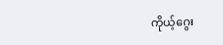ကိုယ့်ဂွေး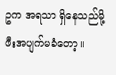ဥက အရသာ ရှိနေသည်မို့ ဖီးအပျက်မခံတော့။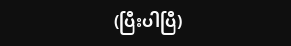(ပြီးပါပြီ)